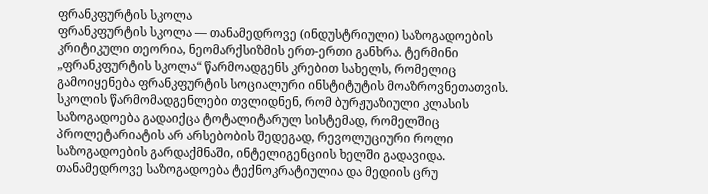ფრანკფურტის სკოლა
ფრანკფურტის სკოლა — თანამედროვე (ინდუსტრიული) საზოგადოების კრიტიკული თეორია, ნეომარქსიზმის ერთ-ერთი განხრა. ტერმინი „ფრანკფურტის სკოლა“ წარმოადგენს კრებით სახელს, რომელიც გამოიყენება ფრანკფურტის სოციალური ინსტიტუტის მოაზროვნეთათვის.
სკოლის წარმომადგენლები თვლიდნენ, რომ ბურჟუაზიული კლასის საზოგადოება გადაიქცა ტოტალიტარულ სისტემად, რომელშიც პროლეტარიატის არ არსებობის შედეგად, რევოლუციური როლი საზოგადოების გარდაქმნაში, ინტელიგენციის ხელში გადავიდა. თანამედროვე საზოგადოება ტექნოკრატიულია და მედიის ცრუ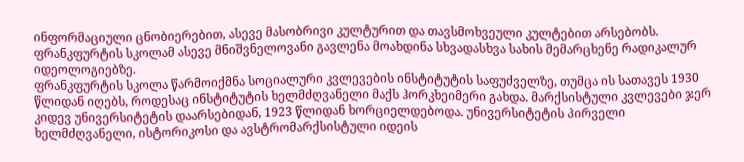ინფორმაციული ცნობიერებით, ასევე მასობრივი კულტურით და თავსმოხვეული კულტებით არსებობს. ფრანკფურტის სკოლამ ასევე მნიშვნელოვანი გავლენა მოახდინა სხვადასხვა სახის მემარცხენე რადიკალურ იდეოლოგიებზე.
ფრანკფურტის სკოლა წარმოიქმნა სოციალური კვლევების ინსტიტუტის საფუძველზე, თუმცა ის სათავეს 1930 წლიდან იღებს, როდესაც ინსტიტუტის ხელმძღვანელი მაქს ჰორკხეიმერი გახდა. მარქსისტული კვლევები ჯერ კიდევ უნივერსიტეტის დაარსებიდან, 1923 წლიდან ხორციელდებოდა. უნივერსიტეტის პირველი ხელმძღვანელი, ისტორიკოსი და ავსტრომარქსისტული იდეის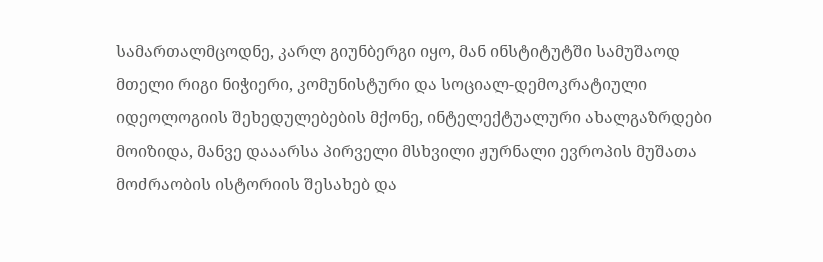სამართალმცოდნე, კარლ გიუნბერგი იყო, მან ინსტიტუტში სამუშაოდ მთელი რიგი ნიჭიერი, კომუნისტური და სოციალ-დემოკრატიული იდეოლოგიის შეხედულებების მქონე, ინტელექტუალური ახალგაზრდები მოიზიდა, მანვე დააარსა პირველი მსხვილი ჟურნალი ევროპის მუშათა მოძრაობის ისტორიის შესახებ და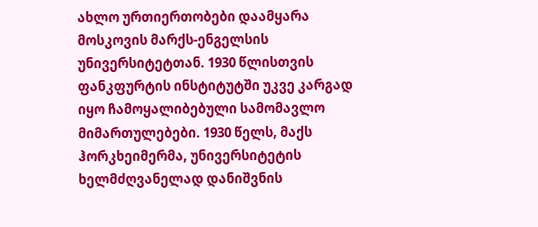ახლო ურთიერთობები დაამყარა მოსკოვის მარქს-ენგელსის უნივერსიტეტთან. 1930 წლისთვის ფანკფურტის ინსტიტუტში უკვე კარგად იყო ჩამოყალიბებული სამომავლო მიმართულებები. 1930 წელს, მაქს ჰორკხეიმერმა, უნივერსიტეტის ხელმძღვანელად დანიშვნის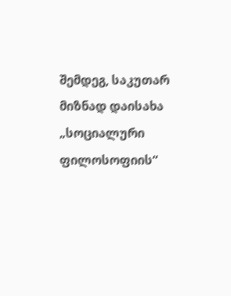შემდეგ, საკუთარ მიზნად დაისახა „სოციალური ფილოსოფიის“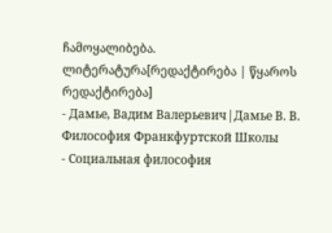ჩამოყალიბება.
ლიტერატურა[რედაქტირება | წყაროს რედაქტირება]
- Дамье, Вадим Валерьевич|Дамье В. В. Философия Франкфуртской Школы
- Социальная философия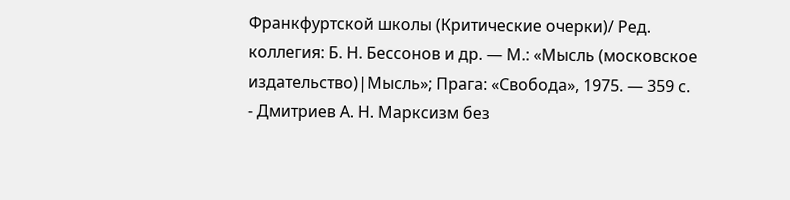Франкфуртской школы (Критические очерки)/ Ред. коллегия: Б. Н. Бессонов и др. — М.: «Мысль (московское издательство)|Мысль»; Прага: «Свобода», 1975. — 359 с.
- Дмитриев А. Н. Марксизм без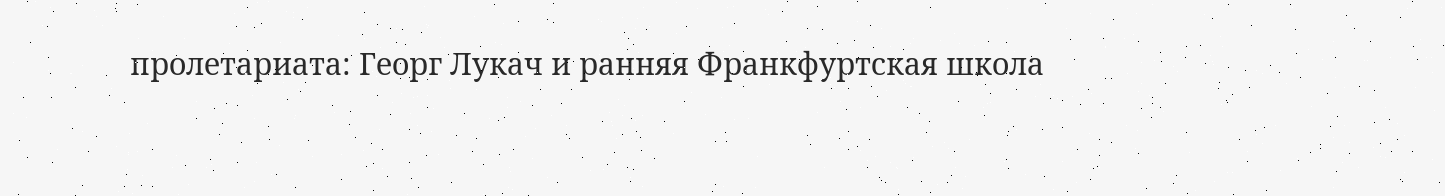пролетариата: Георг Лукач и ранняя Франкфуртская школа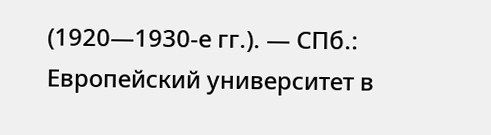(1920—1930-е гг.). — СПб.: Европейский университет в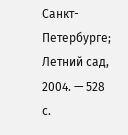Санкт-Петербурге; Летний сад, 2004. — 528 с.